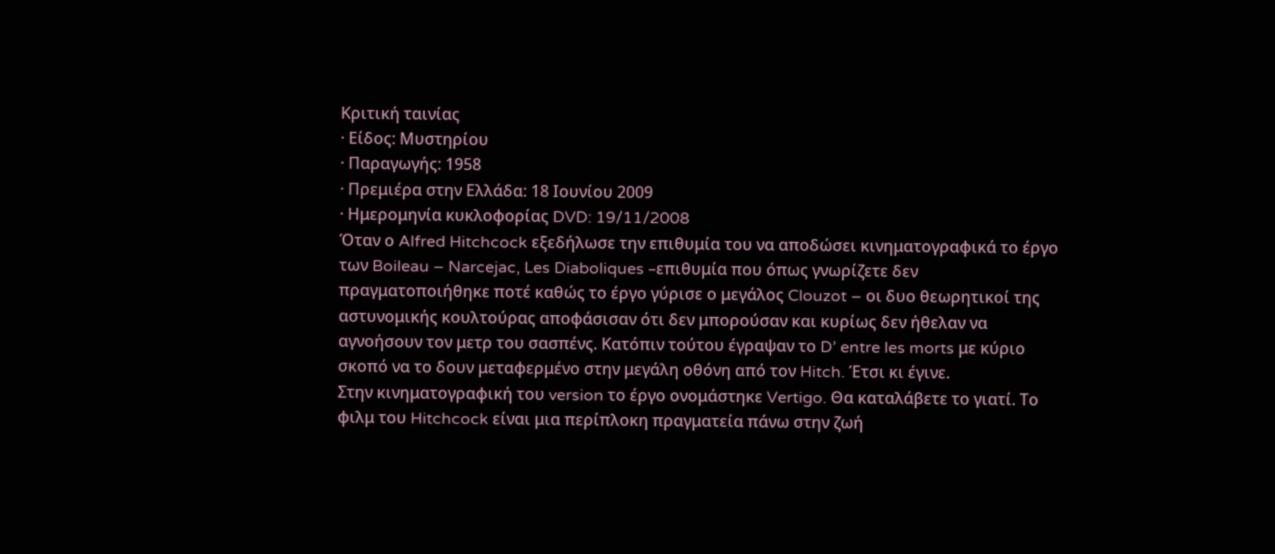Κριτική ταινίας
· Είδος: Μυστηρίου
· Παραγωγής: 1958
· Πρεμιέρα στην Ελλάδα: 18 Ιουνίου 2009
· Ημερομηνία κυκλοφορίας DVD: 19/11/2008
Όταν ο Alfred Hitchcock εξεδήλωσε την επιθυμία του να αποδώσει κινηματογραφικά το έργο των Boileau – Narcejac, Les Diaboliques –επιθυμία που όπως γνωρίζετε δεν πραγματοποιήθηκε ποτέ καθώς το έργο γύρισε ο μεγάλος Clouzot – οι δυο θεωρητικοί της αστυνομικής κουλτούρας αποφάσισαν ότι δεν μπορούσαν και κυρίως δεν ήθελαν να αγνοήσουν τον μετρ του σασπένς. Κατόπιν τούτου έγραψαν το D’ entre les morts με κύριο σκοπό να το δουν μεταφερμένο στην μεγάλη οθόνη από τον Hitch. Έτσι κι έγινε.
Στην κινηματογραφική του version το έργο ονομάστηκε Vertigo. Θα καταλάβετε το γιατί. Το φιλμ του Hitchcock είναι μια περίπλοκη πραγματεία πάνω στην ζωή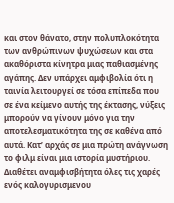και στον θάνατο, στην πολυπλοκότητα των ανθρώπινων ψυχώσεων και στα ακαθόριστα κίνητρα μιας παθιασμένης αγάπης. Δεν υπάρχει αμφιβολία ότι η ταινία λειτουργεί σε τόσα επίπεδα που σε ένα κείμενο αυτής της έκτασης, νύξεις μπορούν να γίνουν μόνο για την αποτελεσματικότητα της σε καθένα από αυτά. Κατ’ αρχάς σε μια πρώτη ανάγνωση το φιλμ είναι μια ιστορία μυστήριου. Διαθέτει αναμφισβήτητα όλες τις χαρές ενός καλογυρισμενου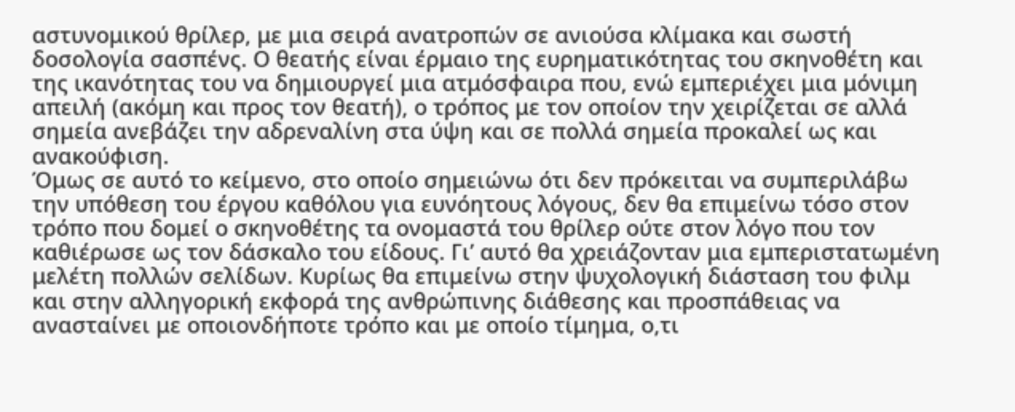αστυνομικού θρίλερ, με μια σειρά ανατροπών σε ανιούσα κλίμακα και σωστή δοσολογία σασπένς. Ο θεατής είναι έρμαιο της ευρηματικότητας του σκηνοθέτη και της ικανότητας του να δημιουργεί μια ατμόσφαιρα που, ενώ εμπεριέχει μια μόνιμη απειλή (ακόμη και προς τον θεατή), ο τρόπος με τον οποίον την χειρίζεται σε αλλά σημεία ανεβάζει την αδρεναλίνη στα ύψη και σε πολλά σημεία προκαλεί ως και ανακούφιση.
Όμως σε αυτό το κείμενο, στο οποίο σημειώνω ότι δεν πρόκειται να συμπεριλάβω την υπόθεση του έργου καθόλου για ευνόητους λόγους, δεν θα επιμείνω τόσο στον τρόπο που δομεί ο σκηνοθέτης τα ονομαστά του θρίλερ ούτε στον λόγο που τον καθιέρωσε ως τον δάσκαλο του είδους. Γι’ αυτό θα χρειάζονταν μια εμπεριστατωμένη μελέτη πολλών σελίδων. Κυρίως θα επιμείνω στην ψυχολογική διάσταση του φιλμ και στην αλληγορική εκφορά της ανθρώπινης διάθεσης και προσπάθειας να ανασταίνει με οποιονδήποτε τρόπο και με οποίο τίμημα, ο,τι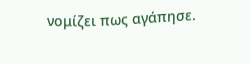νομίζει πως αγάπησε.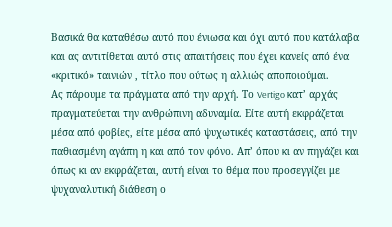Βασικά θα καταθέσω αυτό που ένιωσα και όχι αυτό που κατάλαβα και ας αντιτίθεται αυτό στις απαιτήσεις που έχει κανείς από ένα «κριτικό» ταινιών , τίτλο που ούτως η αλλιώς αποποιούμαι.
Ας πάρουμε τα πράγματα από την αρχή. Το Vertigo κατ’ αρχάς πραγματεύεται την ανθρώπινη αδυναμία. Είτε αυτή εκφράζεται μέσα από φοβίες, είτε μέσα από ψυχωτικές καταστάσεις, από την παθιασμένη αγάπη η και από τον φόνο. Απ’ όπου κι αν πηγάζει και όπως κι αν εκφράζεται, αυτή είναι το θέμα που προσεγγίζει με ψυχαναλυτική διάθεση ο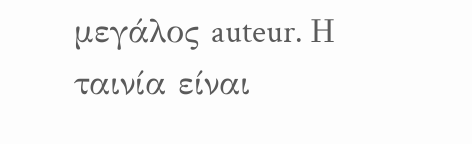μεγάλος auteur. Η ταινία είναι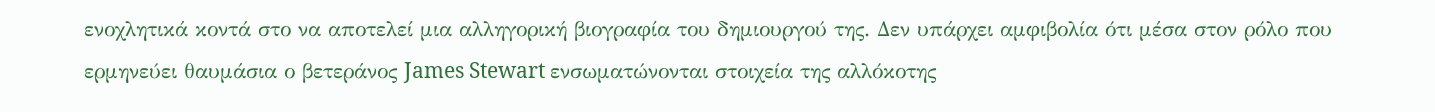ενοχλητικά κοντά στο να αποτελεί μια αλληγορική βιογραφία του δημιουργού της. Δεν υπάρχει αμφιβολία ότι μέσα στον ρόλο που ερμηνεύει θαυμάσια ο βετεράνος James Stewart ενσωματώνονται στοιχεία της αλλόκοτης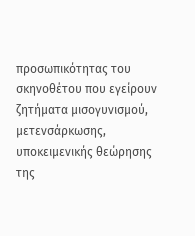προσωπικότητας του σκηνοθέτου που εγείρουν ζητήματα μισογυνισμού, μετενσάρκωσης, υποκειμενικής θεώρησης της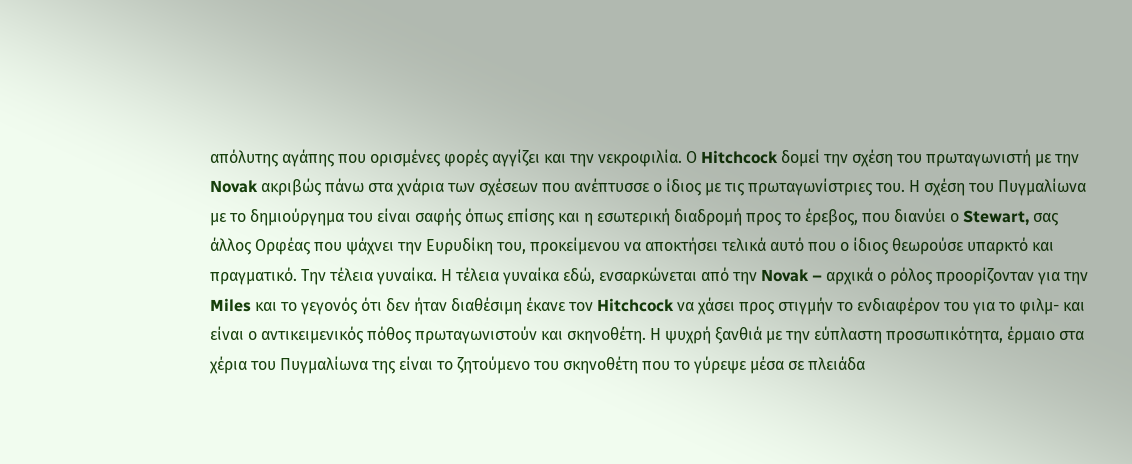απόλυτης αγάπης που ορισμένες φορές αγγίζει και την νεκροφιλία. Ο Hitchcock δομεί την σχέση του πρωταγωνιστή με την Novak ακριβώς πάνω στα χνάρια των σχέσεων που ανέπτυσσε ο ίδιος με τις πρωταγωνίστριες του. Η σχέση του Πυγμαλίωνα με το δημιούργημα του είναι σαφής όπως επίσης και η εσωτερική διαδρομή προς το έρεβος, που διανύει ο Stewart, σας άλλος Ορφέας που ψάχνει την Ευρυδίκη του, προκείμενου να αποκτήσει τελικά αυτό που ο ίδιος θεωρούσε υπαρκτό και πραγματικό. Την τέλεια γυναίκα. Η τέλεια γυναίκα εδώ, ενσαρκώνεται από την Novak – αρχικά ο ρόλος προορίζονταν για την Miles και το γεγονός ότι δεν ήταν διαθέσιμη έκανε τον Hitchcock να χάσει προς στιγμήν το ενδιαφέρον του για το φιλμ- και είναι ο αντικειμενικός πόθος πρωταγωνιστούν και σκηνοθέτη. Η ψυχρή ξανθιά με την εύπλαστη προσωπικότητα, έρμαιο στα χέρια του Πυγμαλίωνα της είναι το ζητούμενο του σκηνοθέτη που το γύρεψε μέσα σε πλειάδα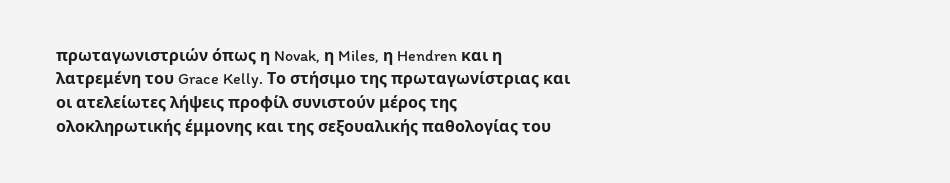πρωταγωνιστριών όπως η Novak, η Miles, η Hendren και η λατρεμένη του Grace Kelly. Το στήσιμο της πρωταγωνίστριας και οι ατελείωτες λήψεις προφίλ συνιστούν μέρος της ολοκληρωτικής έμμονης και της σεξουαλικής παθολογίας του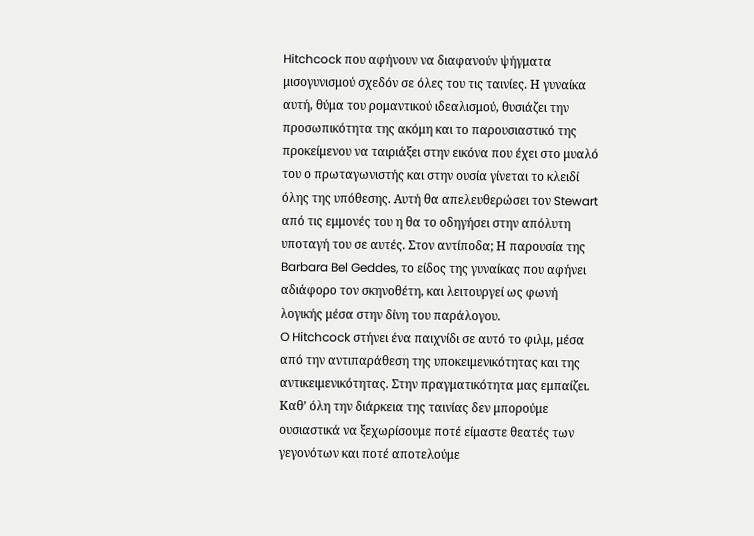Hitchcock που αφήνουν να διαφανούν ψήγματα μισογυνισμού σχεδόν σε όλες του τις ταινίες. Η γυναίκα αυτή, θύμα του ρομαντικού ιδεαλισμού, θυσιάζει την προσωπικότητα της ακόμη και το παρουσιαστικό της προκείμενου να ταιριάξει στην εικόνα που έχει στο μυαλό του ο πρωταγωνιστής και στην ουσία γίνεται το κλειδί όλης της υπόθεσης. Αυτή θα απελευθερώσει τον Stewart από τις εμμονές του η θα το οδηγήσει στην απόλυτη υποταγή του σε αυτές. Στον αντίποδα; Η παρουσία της Barbara Bel Geddes, το είδος της γυναίκας που αφήνει αδιάφορο τον σκηνοθέτη, και λειτουργεί ως φωνή λογικής μέσα στην δίνη του παράλογου.
O Hitchcock στήνει ένα παιχνίδι σε αυτό το φιλμ, μέσα από την αντιπαράθεση της υποκειμενικότητας και της αντικειμενικότητας. Στην πραγματικότητα μας εμπαίζει. Καθ’ όλη την διάρκεια της ταινίας δεν μπορούμε ουσιαστικά να ξεχωρίσουμε ποτέ είμαστε θεατές των γεγονότων και ποτέ αποτελούμε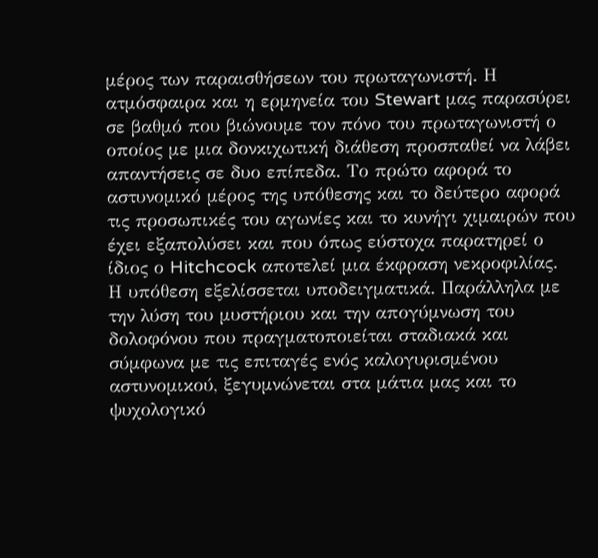μέρος των παραισθήσεων του πρωταγωνιστή. Η ατμόσφαιρα και η ερμηνεία του Stewart μας παρασύρει σε βαθμό που βιώνουμε τον πόνο του πρωταγωνιστή ο οποίος με μια δονκιχωτική διάθεση προσπαθεί να λάβει απαντήσεις σε δυο επίπεδα. Το πρώτο αφορά το αστυνομικό μέρος της υπόθεσης και το δεύτερο αφορά τις προσωπικές του αγωνίες και το κυνήγι χιμαιρών που έχει εξαπολύσει και που όπως εύστοχα παρατηρεί ο ίδιος ο Hitchcock αποτελεί μια έκφραση νεκροφιλίας.
Η υπόθεση εξελίσσεται υποδειγματικά. Παράλληλα με την λύση του μυστήριου και την απογύμνωση του δολοφόνου που πραγματοποιείται σταδιακά και σύμφωνα με τις επιταγές ενός καλογυρισμένου αστυνομικού, ξεγυμνώνεται στα μάτια μας και το ψυχολογικό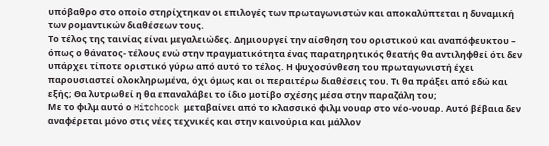υπόβαθρο στο οποίο στηρίχτηκαν οι επιλογές των πρωταγωνιστών και αποκαλύπτεται η δυναμική των ρομαντικών διαθέσεων τους.
Το τέλος της ταινίας είναι μεγαλειώδες. Δημιουργεί την αίσθηση του οριστικού και αναπόφευκτου – όπως ο θάνατος- τέλους ενώ στην πραγματικότητα ένας παρατηρητικός θεατής θα αντιληφθεί ότι δεν υπάρχει τίποτε οριστικό γύρω από αυτό το τέλος. Η ψυχοσύνθεση του πρωταγωνιστή έχει παρουσιαστεί ολοκληρωμένα, όχι όμως και οι περαιτέρω διαθέσεις του. Τι θα πράξει από εδώ και εξής; Θα λυτρωθεί η θα επαναλάβει το ίδιο μοτίβο σχέσης μέσα στην παραζάλη του;
Με το φιλμ αυτό ο Hitchcock μεταβαίνει από το κλασσικό φιλμ νουαρ στο νέο-νουαρ. Αυτό βέβαια δεν αναφέρεται μόνο στις νέες τεχνικές και στην καινούρια και μάλλον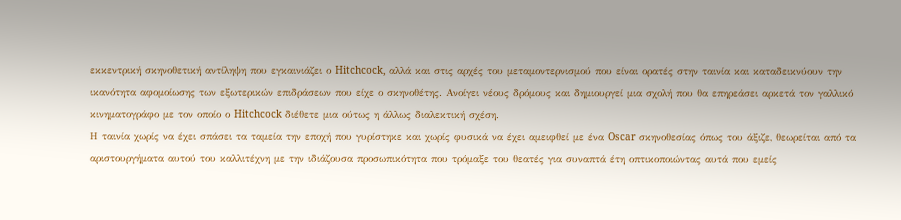εκκεντρική σκηνοθετική αντίληψη που εγκαινιάζει ο Hitchcock, αλλά και στις αρχές του μεταμοντερνισμού που είναι ορατές στην ταινία και καταδεικνύουν την ικανότητα αφομοίωσης των εξωτερικών επιδράσεων που είχε ο σκηνοθέτης. Ανοίγει νέους δρόμους και δημιουργεί μια σχολή που θα επηρεάσει αρκετά τον γαλλικό κινηματογράφο με τον οποίο ο Hitchcock διέθετε μια ούτως η άλλως διαλεκτική σχέση.
Η ταινία χωρίς να έχει σπάσει τα ταμεία την εποχή που γυρίστηκε και χωρίς φυσικά να έχει αμειφθεί με ένα Oscar σκηνοθεσίας όπως του άξιζε, θεωρείται από τα αριστουργήματα αυτού του καλλιτέχνη με την ιδιάζουσα προσωπικότητα που τρόμαξε του θεατές για συναπτά έτη οπτικοποιώντας αυτά που εμείς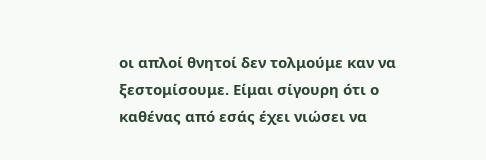οι απλοί θνητοί δεν τολμούμε καν να ξεστομίσουμε. Είμαι σίγουρη ότι ο καθένας από εσάς έχει νιώσει να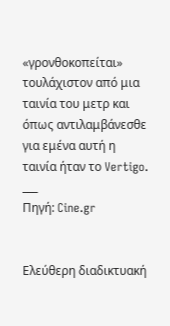«γρονθοκοπείται» τουλάχιστον από μια ταινία του μετρ και όπως αντιλαμβάνεσθε για εμένα αυτή η ταινία ήταν το Vertigo.
___
Πηγή: Cine.gr


Ελεύθερη διαδικτυακή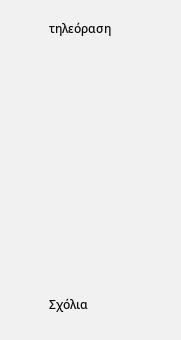τηλεόραση














Σχόλια